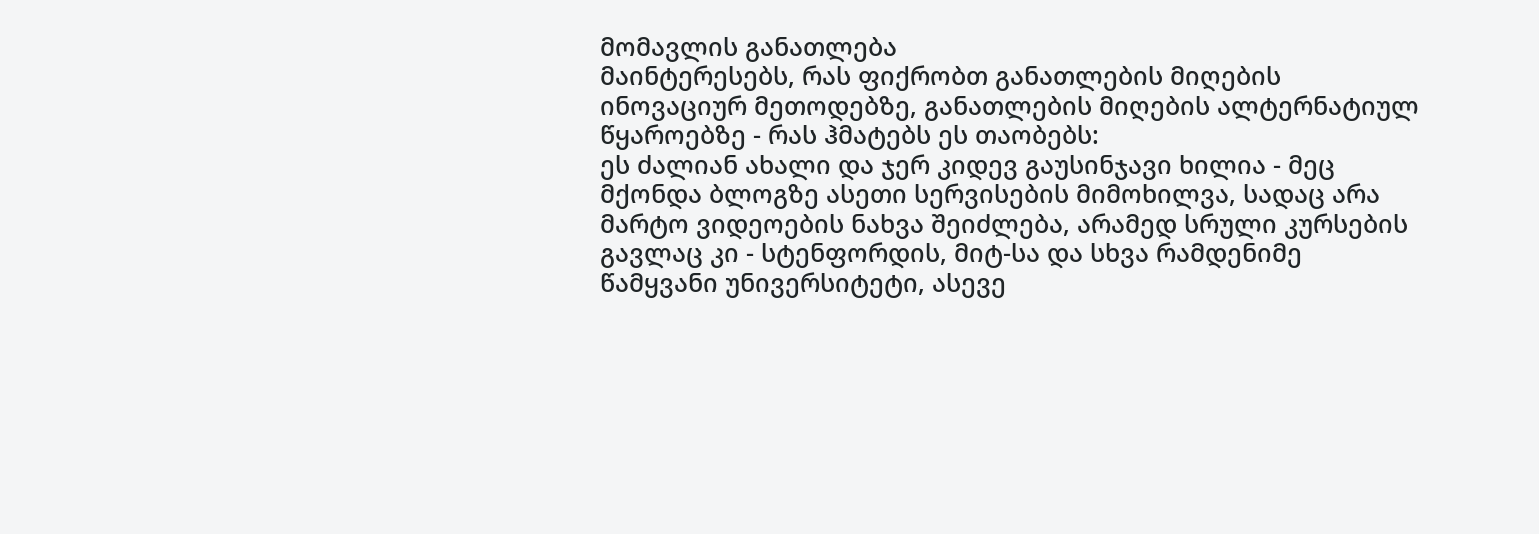მომავლის განათლება
მაინტერესებს, რას ფიქრობთ განათლების მიღების ინოვაციურ მეთოდებზე, განათლების მიღების ალტერნატიულ წყაროებზე - რას ჰმატებს ეს თაობებს:
ეს ძალიან ახალი და ჯერ კიდევ გაუსინჯავი ხილია - მეც მქონდა ბლოგზე ასეთი სერვისების მიმოხილვა, სადაც არა მარტო ვიდეოების ნახვა შეიძლება, არამედ სრული კურსების გავლაც კი - სტენფორდის, მიტ-სა და სხვა რამდენიმე წამყვანი უნივერსიტეტი, ასევე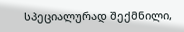სპეციალურად შექმნილი,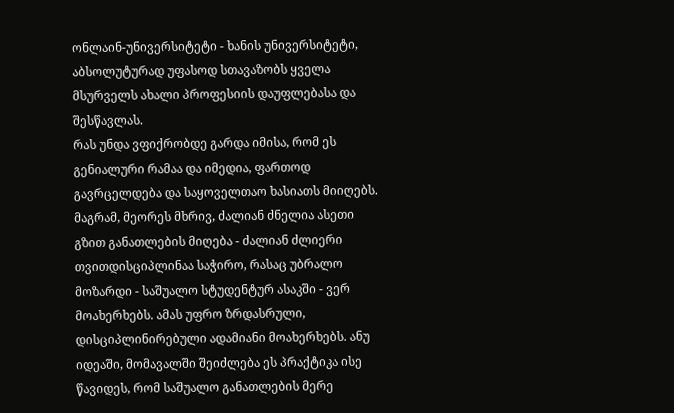ონლაინ-უნივერსიტეტი - ხანის უნივერსიტეტი, აბსოლუტურად უფასოდ სთავაზობს ყველა მსურველს ახალი პროფესიის დაუფლებასა და შესწავლას.
რას უნდა ვფიქრობდე გარდა იმისა, რომ ეს გენიალური რამაა და იმედია, ფართოდ გავრცელდება და საყოველთაო ხასიათს მიიღებს. მაგრამ, მეორეს მხრივ, ძალიან ძნელია ასეთი გზით განათლების მიღება - ძალიან ძლიერი თვითდისციპლინაა საჭირო, რასაც უბრალო მოზარდი - საშუალო სტუდენტურ ასაკში - ვერ მოახერხებს. ამას უფრო ზრდასრული, დისციპლინირებული ადამიანი მოახერხებს. ანუ იდეაში, მომავალში შეიძლება ეს პრაქტიკა ისე წავიდეს, რომ საშუალო განათლების მერე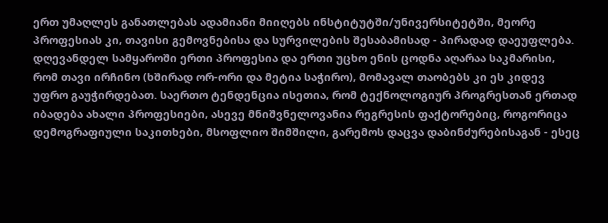ერთ უმაღლეს განათლებას ადამიანი მიიღებს ინსტიტუტში/უნივერსიტეტში, მეორე პროფესიას კი, თავისი გემოვნებისა და სურვილების შესაბამისად - პირადად დაეუფლება.
დღევანდელ სამყაროში ერთი პროფესია და ერთი უცხო ენის ცოდნა აღარაა საკმარისი, რომ თავი ირჩინო (ხშირად ორ-ორი და მეტია საჭირო), მომავალ თაობებს კი ეს კიდევ უფრო გაუჭირდებათ. საერთო ტენდენცია ისეთია, რომ ტექნოლოგიურ პროგრესთან ერთად იბადება ახალი პროფესიები, ასევე მნიშვნელოვანია რეგრესის ფაქტორებიც, როგორიცა დემოგრაფიული საკითხები, მსოფლიო შიმშილი, გარემოს დაცვა დაბინძურებისაგან - ესეც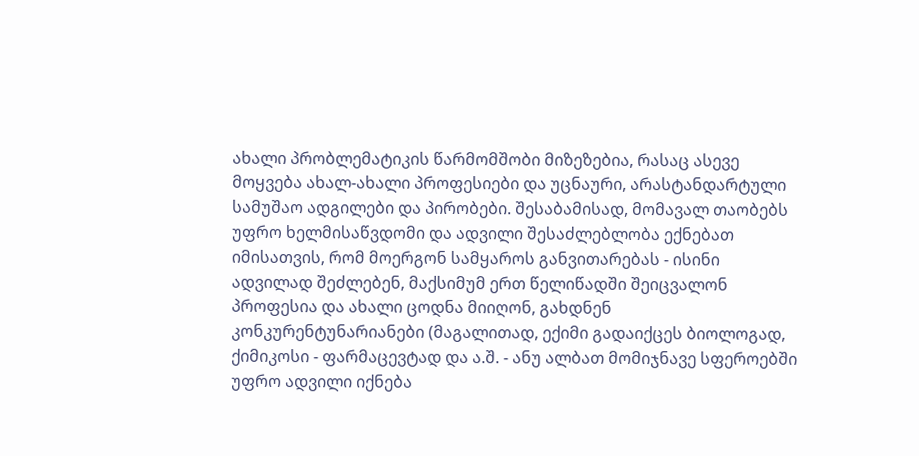ახალი პრობლემატიკის წარმომშობი მიზეზებია, რასაც ასევე მოყვება ახალ-ახალი პროფესიები და უცნაური, არასტანდარტული სამუშაო ადგილები და პირობები. შესაბამისად, მომავალ თაობებს უფრო ხელმისაწვდომი და ადვილი შესაძლებლობა ექნებათ იმისათვის, რომ მოერგონ სამყაროს განვითარებას - ისინი ადვილად შეძლებენ, მაქსიმუმ ერთ წელიწადში შეიცვალონ პროფესია და ახალი ცოდნა მიიღონ, გახდნენ კონკურენტუნარიანები (მაგალითად, ექიმი გადაიქცეს ბიოლოგად, ქიმიკოსი - ფარმაცევტად და ა.შ. - ანუ ალბათ მომიჯნავე სფეროებში უფრო ადვილი იქნება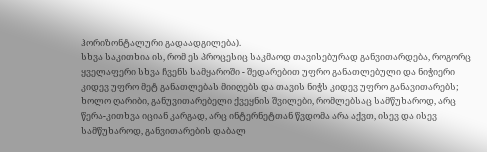ჰორიზონტალური გადაადგილება).
სხვა საკითხია ის, რომ ეს პროცესიც საკმაოდ თავისებურად განვითარდება, როგორც ყველაფერი სხვა ჩვენს სამყაროში - შედარებით უფრო განათლებული და ნიჭიერი კიდევ უფრო მეტ განათლებას მიიღებს და თავის ნიჭს კიდევ უფრო განავითარებს; ხოლო ღარიბი, განუვითარებელი ქვეყნის შვილები, რომლებსაც სამწუხაროდ, არც წერა-კითხვა იციან კარგად, არც ინტერნეტთან წვდომა არა აქვთ, ისევ და ისევ სამწუხაროდ, განვითარების დაბალ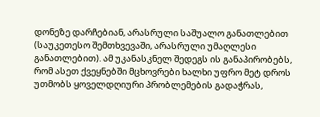დონეზე დარჩებიან, არასრული საშუალო განათლებით (საუკეთესო შემთხვევაში, არასრული უმაღლესი განათლებით). ამ უკანასკნელ შედეგს ის განაპირობებს, რომ ასეთ ქვეყნებში მცხოვრები ხალხი უფრო მეტ დროს უთმობს ყოველდღიური პრობლემების გადაჭრას,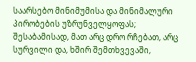საარსებო მინიმუმისა და მინიმალური პირობების უზრუნველყოფას; შესაბამისად, მათ არც დრო რჩებათ, არც სურვილი და, ხშირ შემთხვევაში,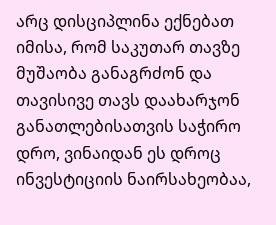არც დისციპლინა ექნებათ იმისა, რომ საკუთარ თავზე მუშაობა განაგრძონ და თავისივე თავს დაახარჯონ განათლებისათვის საჭირო დრო, ვინაიდან ეს დროც ინვესტიციის ნაირსახეობაა,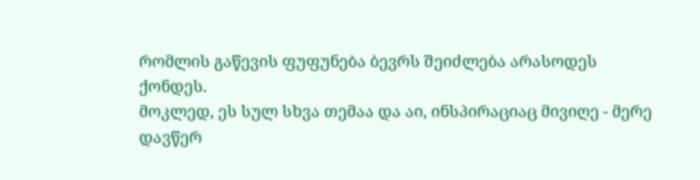რომლის გაწევის ფუფუნება ბევრს შეიძლება არასოდეს ქონდეს.
მოკლედ, ეს სულ სხვა თემაა და აი, ინსპირაციაც მივიღე - მერე დავწერ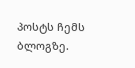პოსტს ჩემს ბლოგზე.